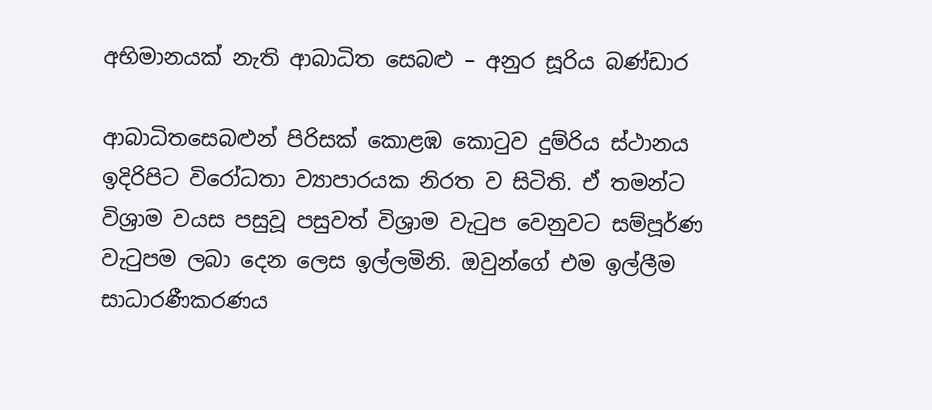අභිමානයක් නැති ආබාධිත සෙබළු – අනුර සූරිය බණ්ඩාර

ආබාධිතසෙබළුන් පිරිසක් කොළඹ කොටුව දුම්රිය ස්ථානය ඉදිරිපිට විරෝධතා ව්‍යාපාරයක නිරත ව සිටිති. ඒ තමන්ට විශ්‍රාම වයස පසුවූ පසුවත් විශ්‍රාම වැටුප වෙනුවට සම්පූර්ණ වැටුපම ලබා දෙන ලෙස ඉල්ලමිනි. ඔවුන්ගේ එම ඉල්ලීම සාධාරණීකරණය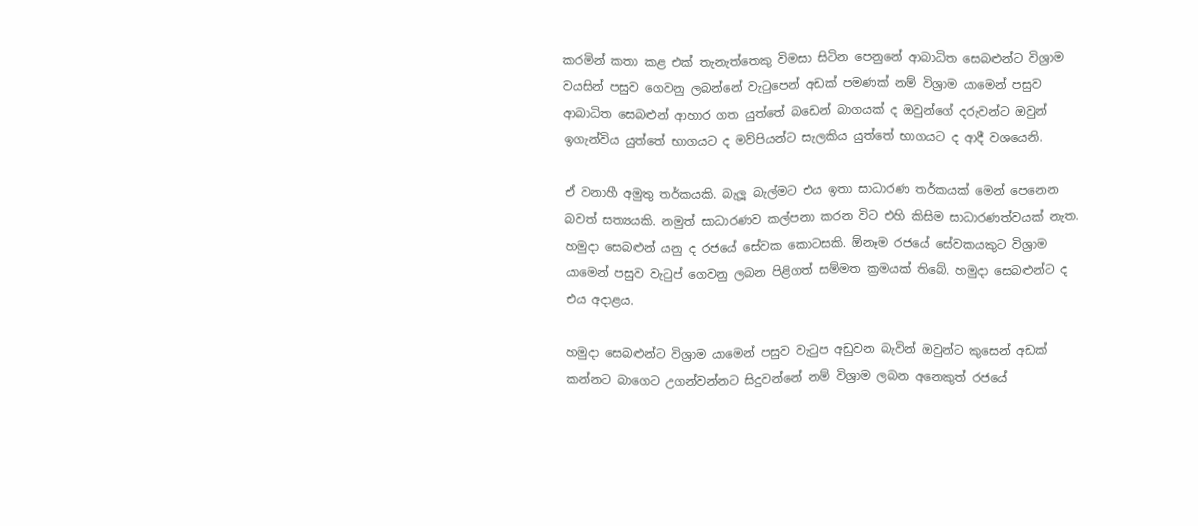කරමින් කතා කළ එක් තැනැත්තෙකු විමසා සිටින පෙනුනේ ආබාධිත සෙබළුන්ට විශ්‍රාම වයසින් පසුව ගෙවනු ලබන්නේ වැටුපෙන් අඩක් පමණක් නම් විශ්‍රාම යාමෙන් පසුව ආබාධිත සෙබළුන් ආහාර ගත යුත්තේ බඩෙන් බාගයක් ද ඔවුන්ගේ දරුවන්ට ඔවුන් ඉගැන්විය යුත්තේ භාගයට ද මව්පියන්ට සැලකිය යුත්තේ භාගයට ද ආදී වශයෙනි.

ඒ වනාහී අමුතු තර්කයකි. බැලූ බැල්මට එය ඉතා සාධාරණ තර්කයක් මෙන් පෙනෙන බවත් සත්‍යයකි. නමුත් සාධාරණව කල්පනා කරන විට එහි කිසිම සාධාරණත්වයක් නැත. හමුදා සෙබළුන් යනු ද රජයේ සේවක කොටසකි. ඕනෑම රජයේ සේවකයකුට විශ්‍රාම යාමෙන් පසුව වැටුප් ගෙවනු ලබන පිළිගත් සම්මත ක්‍රමයක් තිබේ. හමුදා සෙබළුන්ට ද එය අදාළය.

හමුදා සෙබළුන්ට විශ්‍රාම යාමෙන් පසුව වැටුප අඩුවන බැවින් ඔවුන්ට කුසෙන් අඩක් කන්නට බාගෙට උගන්වන්නට සිදුවන්නේ නම් විශ්‍රාම ලබන අනෙකුත් රජයේ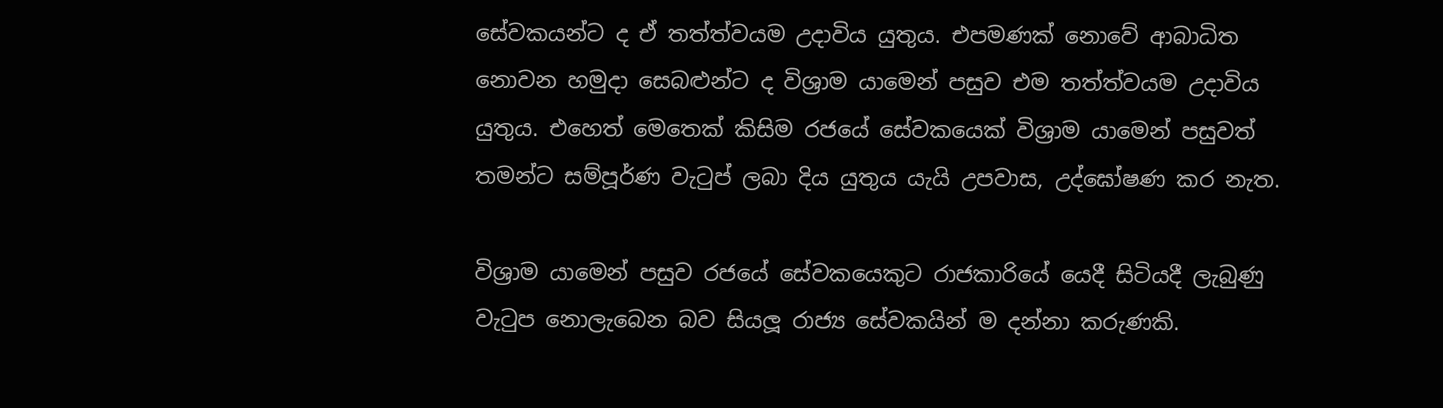සේවකයන්ට ද ඒ තත්ත්වයම උදාවිය යුතුය. එපමණක් නොවේ ආබාධිත නොවන හමුදා සෙබළුන්ට ද විශ්‍රාම යාමෙන් පසුව එම තත්ත්වයම උදාවිය යුතුය. එහෙත් මෙතෙක් කිසිම රජයේ සේවකයෙක් විශ්‍රාම යාමෙන් පසුවත් තමන්ට සම්පූර්ණ වැටුප් ලබා දිය යුතුය යැයි උපවාස, උද්ඝෝෂණ කර නැත.

විශ්‍රාම යාමෙන් පසුව රජයේ සේවකයෙකුට රාජකාරියේ යෙදී සිටියදී ලැබුණු වැටුප නොලැබෙන බව සියලූ රාජ්‍ය සේවකයින් ම දන්නා කරුණකි.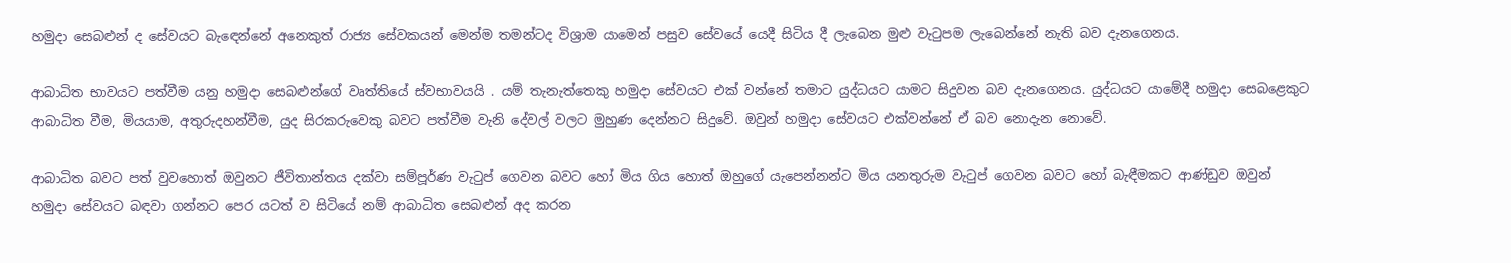හමුදා සෙබළුන් ද සේවයට බැඳෙන්නේ අනෙකුත් රාජ්‍ය සේවකයන් මෙන්ම තමන්ටද විශ්‍රාම යාමෙන් පසුව සේවයේ යෙදී සිටිය දී ලැබෙන මුළු වැටුපම ලැබෙන්නේ නැති බව දැනගෙනය.

ආබාධිත භාවයට පත්වීම යනු හමුදා සෙබළුන්ගේ වෘත්තියේ ස්වභාවයයි . යම් තැනැත්තෙකු හමුදා සේවයට එක් වන්නේ තමාට යුද්ධයට යාමට සිදුවන බව දැනගෙනය. යුද්ධයට යාමේදී හමුදා සෙබළෙකුට ආබාධිත වීම, මියයාම, අතුරුදහන්වීම, යුද සිරකරුවෙකු බවට පත්වීම වැනි දේවල් වලට මුහුණ දෙන්නට සිදුවේ. ඔවුන් හමුදා සේවයට එක්වන්නේ ඒ බව නොදැන නොවේ.

ආබාධිත බවට පත් වුවහොත් ඔවුනට ජීවිතාන්තය දක්වා සම්පූර්ණ වැටුප් ගෙවන බවට හෝ මිය ගිය හොත් ඔහුගේ යැපෙන්නන්ට මිය යනතුරුම වැටුප් ගෙවන බවට හෝ බැඳීමකට ආණ්ඩුව ඔවුන් හමුදා සේවයට බඳවා ගන්නට පෙර යටත් ව සිටියේ නම් ආබාධිත සෙබළුන් අද කරන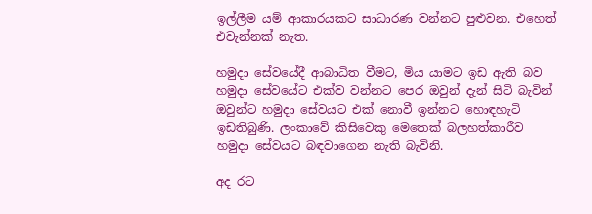ඉල්ලීම යම් ආකාරයකට සාධාරණ වන්නට පුළුවන. එහෙත් එවැන්නක් නැත.

හමුදා සේවයේදී ආබාධිත වීමට, මිය යාමට ඉඩ ඇති බව හමුදා සේවයේට එක්ව වන්නට පෙර ඔවුන් දැන් සිටි බැවින් ඔවුන්ට හමුදා සේවයට එක් නොවී ඉන්නට හොඳහැටි ඉඩතිබුණි. ලංකාවේ කිසිවෙකු මෙතෙක් බලහත්කාරීව හමුදා සේවයට බඳවාගෙන නැති බැවිනි.

අද රට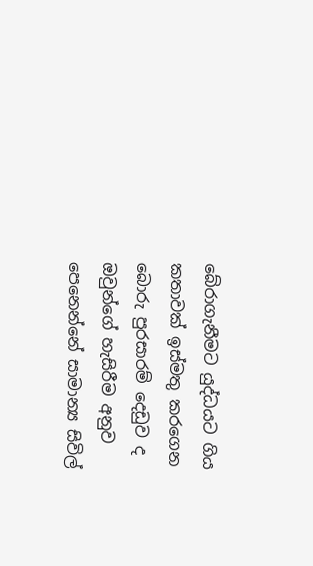බේරාගැනීමට යුද්ධයට ගිය කතාවක් ඉස්මතු කරගෙන බොරු පුරසාරම් දෙඩුව ද ඔවුන්ගේ හැසිරීම අනුව පෙනෙන්නේ සාමාන්‍ය සිවිල්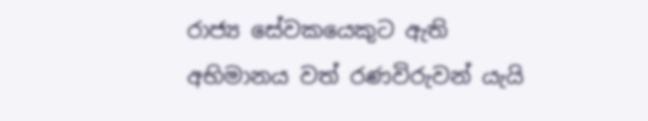රාජ්‍ය සේවකයෙකුට ඇති අභිමානය වත් රණවිරුවන් යැයි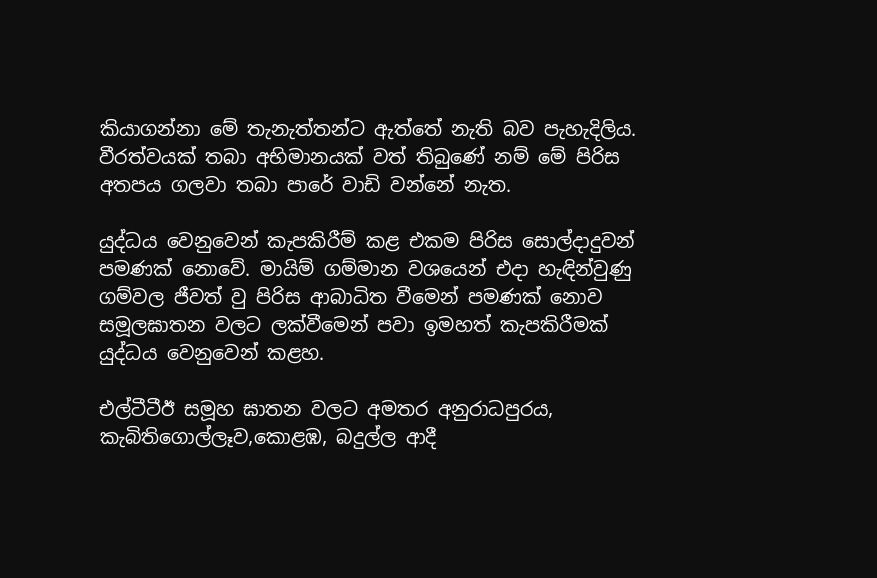කියාගන්නා මේ තැනැත්තන්ට ඇත්තේ නැති බව පැහැදිලිය. වීරත්වයක් තබා අභිමානයක් වත් තිබුණේ නම් මේ පිරිස අතපය ගලවා තබා පාරේ වාඩි වන්නේ නැත.

යුද්ධය වෙනුවෙන් කැපකිරීම් කළ එකම පිරිස සොල්දාදුවන් පමණක් නොවේ. මායිම් ගම්මාන වශයෙන් එදා හැඳින්වුණු ගම්වල ජීවත් වු පිරිස ආබාධිත වීමෙන් පමණක් නොව සමූලඝාතන වලට ලක්වීමෙන් පවා ඉමහත් කැපකිරීමක් යුද්ධය වෙනුවෙන් කළහ.

එල්ටීටීඊ සමූහ ඝාතන වලට අමතර අනුරාධපුරය, කැබිතිගොල්ලෑව,කොළඹ, බදුල්ල ආදී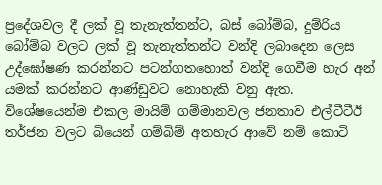ප්‍රදේශවල දී ලක් වූ තැනැත්තන්ට, බස් බෝම්බ, දුම්රිය බෝම්බ වලට ලක් වූ තැනැත්තන්ට වන්දි ලබාදෙන ලෙස උද්ඝෝෂණ කරන්නට පටන්ගතහොත් වන්දි ගෙවීම හැර අන් යමක් කරන්නට ආණ්ඩුවට නොහැකි වනු ඇත. විශේෂයෙන්ම එකල මායිම් ගම්මානවල ජනතාව එල්ටීටීඊ තර්ජන වලට බියෙන් ගම්බිම් අතහැර ආවේ නම් කොටි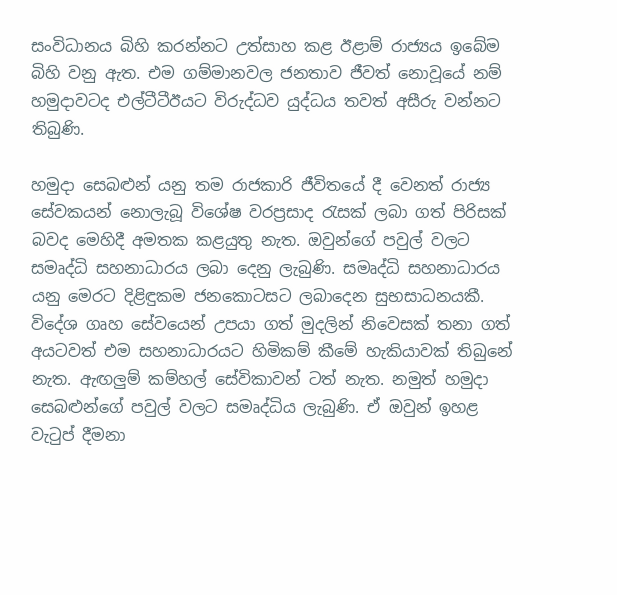සංවිධානය බිහි කරන්නට උත්සාහ කළ ඊළාම් රාජ්‍යය ඉබේම බිහි වනු ඇත. එම ගම්මානවල ජනතාව ජීවත් නොවූයේ නම් හමුදාවටද එල්ටීටීඊයට විරුද්ධව යුද්ධය තවත් අසීරු වන්නට තිබුණි.

හමුදා සෙබළුන් යනු තම රාජකාරි ජීවිතයේ දී වෙනත් රාජ්‍ය සේවකයන් නොලැබූ විශේෂ වරප්‍රසාද රැසක් ලබා ගත් පිරිසක් බවද මෙහිදී අමතක කළයුතු නැත. ඔවුන්ගේ පවුල් වලට සමෘද්ධි සහනාධාරය ලබා දෙනු ලැබුණි. සමෘද්ධි සහනාධාරය යනු මෙරට දිළිඳුකම ජනකොටසට ලබාදෙන සුභසාධනයකී. විදේශ ගෘහ සේවයෙන් උපයා ගත් මුදලින් නිවෙසක් තනා ගත් අයටවත් එම සහනාධාරයට හිමිකම් කීමේ හැකියාවක් තිබුනේ නැත. ඇඟලුම් කම්හල් සේවිකාවන් ටත් නැත. නමුත් හමුදා සෙබළුන්ගේ පවුල් වලට සමෘද්ධිය ලැබුණි. ඒ ඔවුන් ඉහළ වැටුප් දීමනා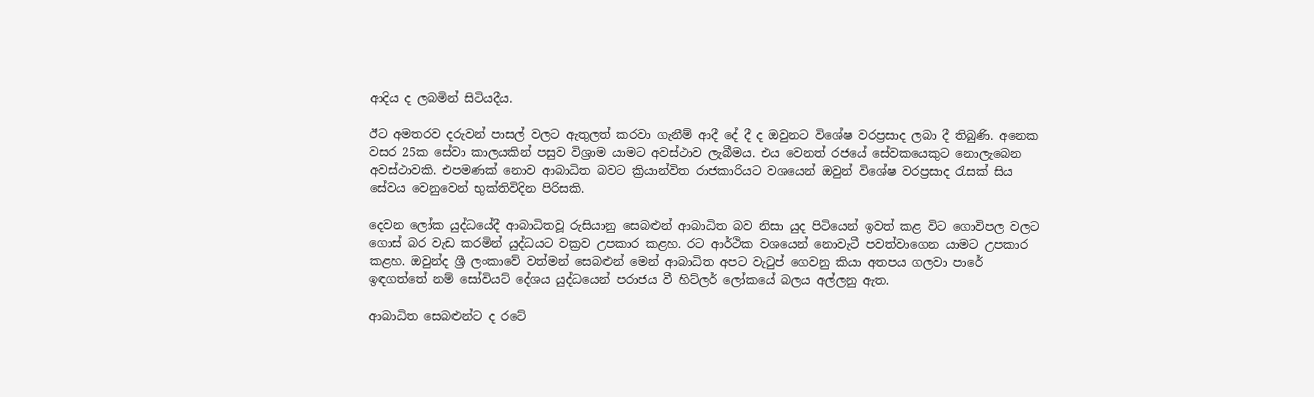ආදිය ද ලබමින් සිටියදීය.

ඊට අමතරව දරුවන් පාසල් වලට ඇතුලත් කරවා ගැනීම් ආදී දේ දී ද ඔවුනට විශේෂ වරප්‍රසාද ලබා දී තිබුණි. අනෙක වසර 25ක සේවා කාලයකින් පසුව විශ්‍රාම යාමට අවස්ථාව ලැබීමය. එය වෙනත් රජයේ සේවකයෙකුට නොලැබෙන අවස්ථාවකි. එපමණක් නොව ආබාධිත බවට ක්‍රියාන්විත රාජකාරියට වශයෙන් ඔවුන් විශේෂ වරප්‍රසාද රැසක් සිය සේවය වෙනුවෙන් භුක්තිවිදින පිරිසකි.

දෙවන ලෝක යුද්ධයේදී ආබාධිතවූ රුසියානු සෙබළුන් ආබාධිත බව නිසා යුද පිටියෙන් ඉවත් කළ විට ගොවිපල වලට ගොස් බර වැඩ කරමින් යුද්ධයට වක්‍රව උපකාර කළහ. රට ආර්ථික වශයෙන් නොවැටී පවත්වාගෙන යාමට උපකාර කළහ. ඔවුන්ද ශ්‍රී ලංකාවේ වත්මන් සෙබළුන් මෙන් ආබාධිත අපට වැටුප් ගෙවනු කියා අතපය ගලවා පාරේ ඉඳගත්තේ නම් සෝවියට් දේශය යුද්ධයෙන් පරාජය වී හිට්ලර් ලෝකයේ බලය අල්ලනු ඇත.

ආබාධිත සෙබළුන්ට ද රටේ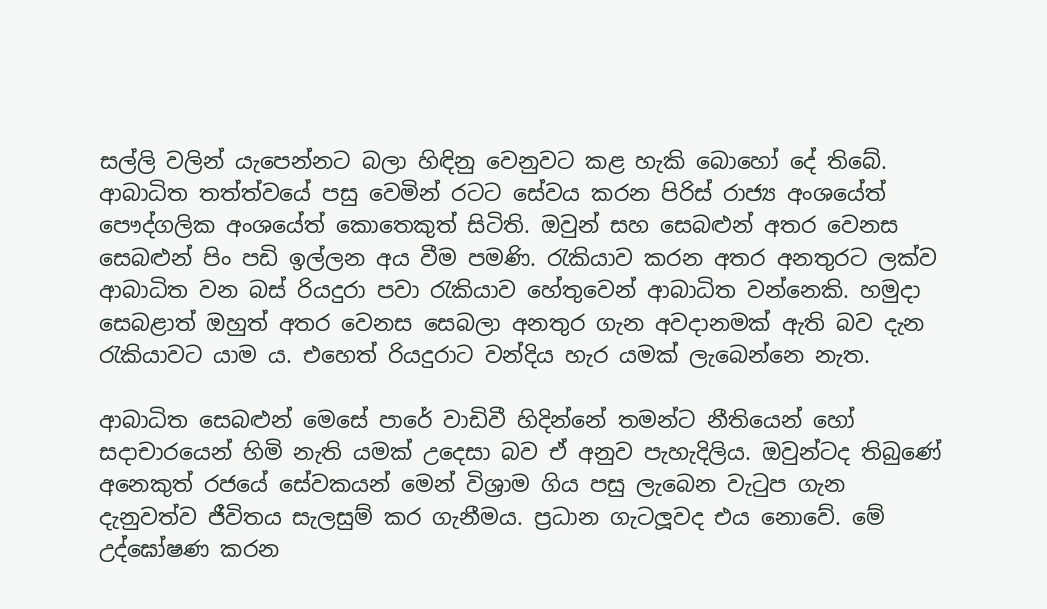සල්ලි වලින් යැපෙන්නට බලා හිඳිනු වෙනුවට කළ හැකි බොහෝ දේ තිබේ. ආබාධිත තත්ත්වයේ පසු වෙමින් රටට සේවය කරන පිරිස් රාජ්‍ය අංශයේත් පෞද්ගලික අංශයේත් කොතෙකුත් සිටිති. ඔවුන් සහ සෙබළුන් අතර වෙනස සෙබළුන් පිං පඩි ඉල්ලන අය වීම පමණි. රැකියාව කරන අතර අනතුරට ලක්ව ආබාධිත වන බස් රියදුරා පවා රැකියාව හේතුවෙන් ආබාධිත වන්නෙකි. හමුදා සෙබළාත් ඔහුත් අතර වෙනස සෙබලා අනතුර ගැන අවදානමක් ඇති බව දැන රැකියාවට යාම ය. එහෙත් රියදුරාට වන්දිය හැර යමක් ලැබෙන්නෙ නැත.

ආබාධිත සෙබළුන් මෙසේ පාරේ වාඩිවී හිදින්නේ තමන්ට නීතියෙන් හෝ සදාචාරයෙන් හිමි නැති යමක් උදෙසා බව ඒ අනුව පැහැදිලිය. ඔවුන්ටද තිබුණේ අනෙකුත් රජයේ සේවකයන් මෙන් විශ්‍රාම ගිය පසු ලැබෙන වැටුප ගැන දැනුවත්ව ජීවිතය සැලසුම් කර ගැනීමය. ප්‍රධාන ගැටලූවද එය නොවේ. මේ උද්ඝෝෂණ කරන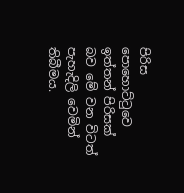පිරිස පොහොට්ටුවෙ ඉත්තන් පිරිසක් බව මේ වන විටත් පැහැදිලි වෙමින් තිබීමය.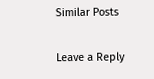Similar Posts

Leave a Reply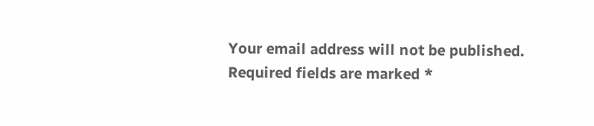Your email address will not be published. Required fields are marked *